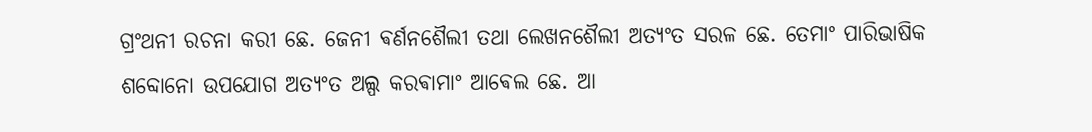ଗ୍ରଂଥନୀ ରଚନା କରୀ ଛେ. ଜେନୀ ଵର୍ଣନଶୈଲୀ ତଥା ଲେଖନଶୈଲୀ ଅତ୍ଯଂତ ସରଳ ଛେ. ତେମାଂ ପାରିଭାଷିକ
ଶବ୍ଦୋନୋ ଉପଯୋଗ ଅତ୍ଯଂତ ଅଲ୍ପ କରଵାମାଂ ଆଵେଲ ଛେ. ଆ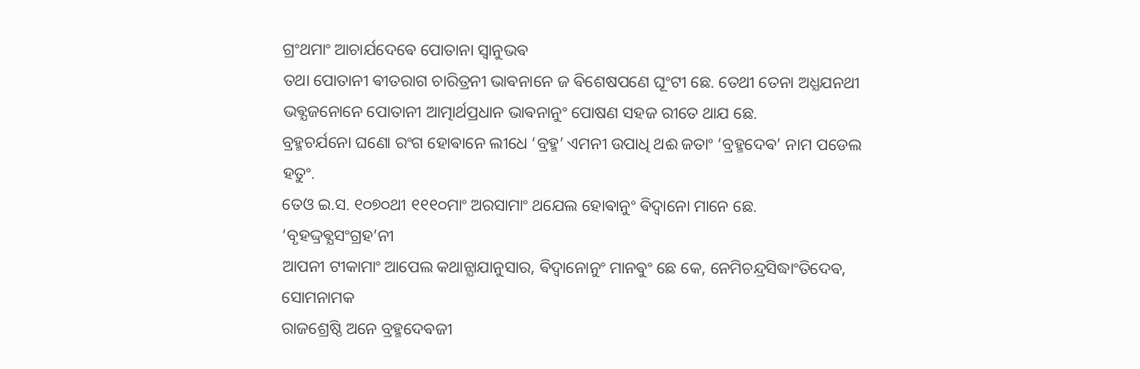ଗ୍ରଂଥମାଂ ଆଚାର୍ଯଦେଵେ ପୋତାନା ସ୍ଵାନୁଭଵ
ତଥା ପୋତାନୀ ଵୀତରାଗ ଚାରିତ୍ରନୀ ଭାଵନାନେ ଜ ଵିଶେଷପଣେ ଘୂଂଟୀ ଛେ. ତେଥୀ ତେନା ଅଧ୍ଯଯନଥୀ
ଭଵ୍ଯଜନୋନେ ପୋତାନୀ ଆତ୍ମାର୍ଥପ୍ରଧାନ ଭାଵନାନୁଂ ପୋଷଣ ସହଜ ରୀତେ ଥାଯ ଛେ.
ବ୍ରହ୍ମଚର୍ଯନୋ ଘଣୋ ରଂଗ ହୋଵାନେ ଲୀଧେ ‘ବ୍ରହ୍ମ’ ଏମନୀ ଉପାଧି ଥଈ ଜତାଂ ‘ବ୍ରହ୍ମଦେଵ’ ନାମ ପଡେଲ ହତୁଂ.
ତେଓ ଇ.ସ. ୧୦୭୦ଥୀ ୧୧୧୦ମାଂ ଅରସାମାଂ ଥଯେଲ ହୋଵାନୁଂ ଵିଦ୍ଵାନୋ ମାନେ ଛେ. ‘ବୃହଦ୍ଦ୍ରଵ୍ଯସଂଗ୍ରହ’ନୀ
ଆପନୀ ଟୀକାମାଂ ଆପେଲ କଥାନ୍ଯାଯାନୁସାର, ଵିଦ୍ଵାନୋନୁଂ ମାନଵୁଂ ଛେ କେ, ନେମିଚନ୍ଦ୍ରସିଦ୍ଧାଂତିଦେଵ, ସୋମନାମକ
ରାଜଶ୍ରେଷ୍ଠି ଅନେ ବ୍ରହ୍ମଦେଵଜୀ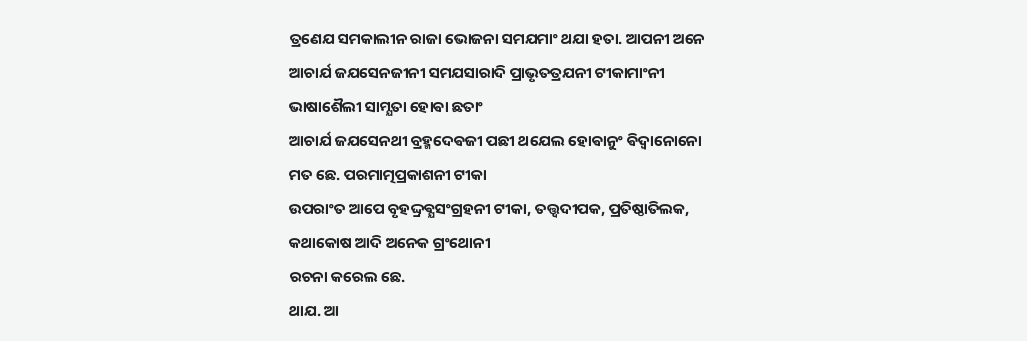ତ୍ରଣେଯ ସମକାଲୀନ ରାଜା ଭୋଜନା ସମଯମାଂ ଥଯା ହତା. ଆପନୀ ଅନେ
ଆଚାର୍ଯ ଜଯସେନଜୀନୀ ସମଯସାରାଦି ପ୍ରାଭୃତତ୍ରଯନୀ ଟୀକାମାଂନୀ ଭାଷାଶୈଲୀ ସାମ୍ଯତା ହୋଵା ଛତାଂ
ଆଚାର୍ଯ ଜଯସେନଥୀ ବ୍ରହ୍ମଦେଵଜୀ ପଛୀ ଥଯେଲ ହୋଵାନୁଂ ଵିଦ୍ଵାନୋନୋ ମତ ଛେ. ପରମାତ୍ମପ୍ରକାଶନୀ ଟୀକା
ଉପରାଂତ ଆପେ ବୃହଦ୍ଦ୍ରଵ୍ଯସଂଗ୍ରହନୀ ଟୀକା, ତତ୍ତ୍ଵଦୀପକ, ପ୍ରତିଷ୍ଠାତିଲକ, କଥାକୋଷ ଆଦି ଅନେକ ଗ୍ରଂଥୋନୀ
ରଚନା କରେଲ ଛେ.
ଥାଯ. ଆ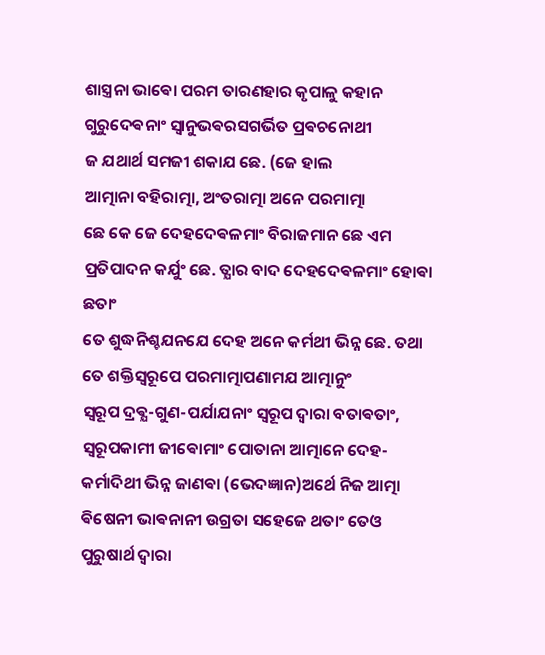ଶାସ୍ତ୍ରନା ଭାଵୋ ପରମ ତାରଣହାର କୃପାଳୁ କହାନ ଗୁରୁଦେଵନାଂ ସ୍ଵାନୁଭଵରସଗର୍ଭିତ ପ୍ରଵଚନୋଥୀ
ଜ ଯଥାର୍ଥ ସମଜୀ ଶକାଯ ଛେ. (ଜେ ହାଲ
ଆତ୍ମାନା ବହିରାତ୍ମା, ଅଂତରାତ୍ମା ଅନେ ପରମାତ୍ମା
ଛେ କେ ଜେ ଦେହଦେଵଳମାଂ ବିରାଜମାନ ଛେ ଏମ ପ୍ରତିପାଦନ କର୍ଯୁଂ ଛେ. ତ୍ଯାର ବାଦ ଦେହଦେଵଳମାଂ ହୋଵା ଛତାଂ
ତେ ଶୁଦ୍ଧନିଶ୍ଚଯନଯେ ଦେହ ଅନେ କର୍ମଥୀ ଭିନ୍ନ ଛେ. ତଥା ତେ ଶକ୍ତିସ୍ଵରୂପେ ପରମାତ୍ମାପଣାମଯ ଆତ୍ମାନୁଂ
ସ୍ଵରୂପ ଦ୍ରଵ୍ଯ-ଗୁଣ-ପର୍ଯାଯନାଂ ସ୍ଵରୂପ ଦ୍ଵାରା ବତାଵତାଂ, ସ୍ଵରୂପକାମୀ ଜୀଵୋମାଂ ପୋତାନା ଆତ୍ମାନେ ଦେହ-
କର୍ମାଦିଥୀ ଭିନ୍ନ ଜାଣଵା (ଭେଦଜ୍ଞାନ)ଅର୍ଥେ ନିଜ ଆତ୍ମା ଵିଷେନୀ ଭାଵନାନୀ ଉଗ୍ରତା ସହେଜେ ଥତାଂ ତେଓ
ପୁରୁଷାର୍ଥ ଦ୍ଵାରା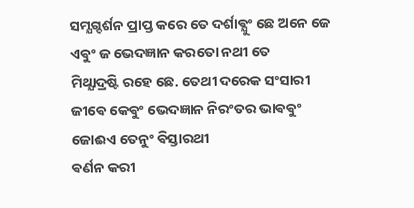ସମ୍ଯଗ୍ଦର୍ଶନ ପ୍ରାପ୍ତ କରେ ତେ ଦର୍ଶାଵ୍ଯୁଂ ଛେ ଅନେ ଜେ ଏଵୁଂ ଜ ଭେଦଜ୍ଞାନ କରତୋ ନଥୀ ତେ
ମିଥ୍ଯାଦ୍ରଷ୍ଟି ରହେ ଛେ. ତେଥୀ ଦରେକ ସଂସାରୀ ଜୀଵେ କେଵୁଂ ଭେଦଜ୍ଞାନ ନିରଂତର ଭାଵଵୁଂ ଜୋଈଏ ତେନୁଂ ଵିସ୍ତାରଥୀ
ଵର୍ଣନ କରୀ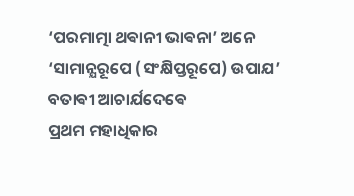‘ପରମାତ୍ମା ଥଵାନୀ ଭାଵନା’ ଅନେ ‘ସାମାନ୍ଯରୂପେ (ସଂକ୍ଷିପ୍ତରୂପେ) ଉପାଯ’ ବତାଵୀ ଆଚାର୍ଯଦେଵେ
ପ୍ରଥମ ମହାଧିକାର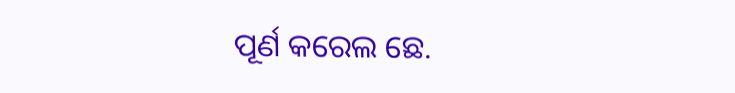ପୂର୍ଣ କରେଲ ଛେ.